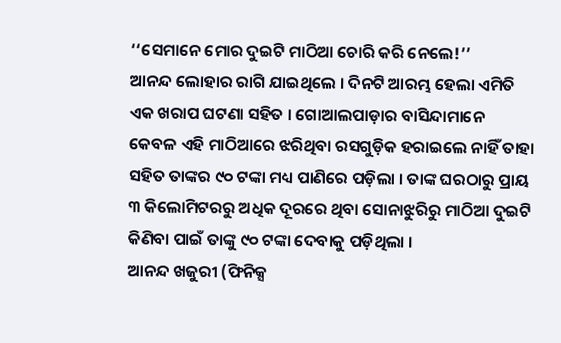‘‘ସେମାନେ ମୋର ଦୁଇଟି ମାଠିଆ ଚୋରି କରି ନେଲେ!’’
ଆନନ୍ଦ ଲୋହାର ରାଗି ଯାଇଥିଲେ । ଦିନଟି ଆରମ୍ଭ ହେଲା ଏମିତି ଏକ ଖରାପ ଘଟଣା ସହିତ । ଗୋଆଲପାଡ଼ାର ବାସିନ୍ଦାମାନେ କେବଳ ଏହି ମାଠିଆରେ ଝରିଥିବା ରସଗୁଡ଼ିକ ହରାଇଲେ ନାହିଁ ତାହା ସହିତ ତାଙ୍କର ୯୦ ଟଙ୍କା ମଧ୍ୟ ପାଣିରେ ପଡ଼ିଲା । ତାଙ୍କ ଘରଠାରୁ ପ୍ରାୟ ୩ କିଲୋମିଟରରୁ ଅଧିକ ଦୂରରେ ଥିବା ସୋନାଝୁରିରୁ ମାଠିଆ ଦୁଇଟି କିଣିବା ପାଇଁ ତାଙ୍କୁ ୯୦ ଟଙ୍କା ଦେବାକୁ ପଡ଼ିଥିଲା ।
ଆନନ୍ଦ ଖଜୁରୀ (ଫିନିକ୍ସ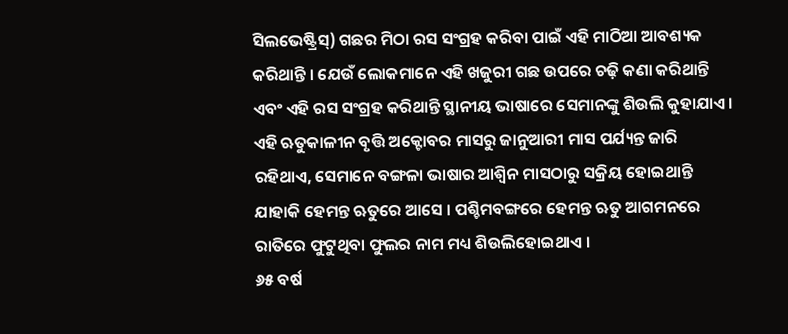ସିଲଭେଷ୍ଟ୍ରିସ୍) ଗଛର ମିଠା ରସ ସଂଗ୍ରହ କରିବା ପାଇଁ ଏହି ମାଠିଆ ଆବଶ୍ୟକ କରିଥାନ୍ତି । ଯେଉଁ ଲୋକମାନେ ଏହି ଖଜୁରୀ ଗଛ ଉପରେ ଚଢ଼ି କଣା କରିଥାନ୍ତି ଏବଂ ଏହି ରସ ସଂଗ୍ରହ କରିଥାନ୍ତି ସ୍ଥାନୀୟ ଭାଷାରେ ସେମାନଙ୍କୁ ଶିଉଲି କୁହାଯାଏ । ଏହି ଋତୁକାଳୀନ ବୃତ୍ତି ଅକ୍ଟୋବର ମାସରୁ ଜାନୁଆରୀ ମାସ ପର୍ଯ୍ୟନ୍ତ ଜାରି ରହିଥାଏ, ସେମାନେ ବଙ୍ଗଳା ଭାଷାର ଆଶ୍ୱିନ ମାସଠାରୁ ସକ୍ରିୟ ହୋଇଥାନ୍ତି ଯାହାକି ହେମନ୍ତ ଋତୁରେ ଆସେ । ପଶ୍ଚିମବଙ୍ଗରେ ହେମନ୍ତ ଋତୁ ଆଗମନରେ ରାତିରେ ଫୁଟୁଥିବା ଫୁଲର ନାମ ମଧ୍ୟ ଶିଉଲିହୋଇଥାଏ ।
୬୫ ବର୍ଷ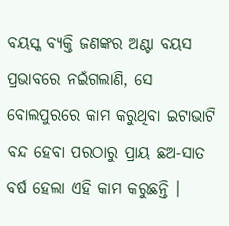ବୟସ୍କ ବ୍ୟକ୍ତି ଜଣଙ୍କର ଅଣ୍ଟା ବୟସ ପ୍ରଭାବରେ ନଇଁଗଲାଣି, ସେ ବୋଲପୁରରେ କାମ କରୁଥିବା ଇଟାଭାଟି ବନ୍ଦ ହେବା ପରଠାରୁ ପ୍ରାୟ ଛଅ-ସାତ ବର୍ଷ ହେଲା ଏହି କାମ କରୁଛନ୍ତି ।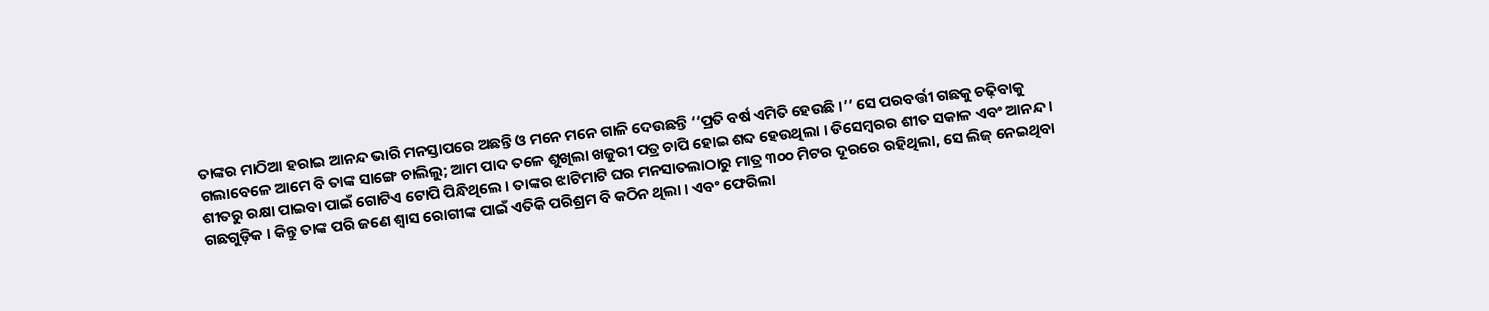ତାଙ୍କର ମାଠିଆ ହରାଇ ଆନନ୍ଦ ଭାରି ମନସ୍ତାପରେ ଅଛନ୍ତି ଓ ମନେ ମନେ ଗାଳି ଦେଉଛନ୍ତି ‘‘ପ୍ରତି ବର୍ଷ ଏମିତି ହେଉଛି ।’’ ସେ ପରବର୍ତ୍ତୀ ଗଛକୁ ଚଢ଼ିବାକୁ ଗଲାବେଳେ ଆମେ ବି ତାଙ୍କ ସାଙ୍ଗେ ଚାଲିଲୁ; ଆମ ପାଦ ତଳେ ଶୁଖିଲା ଖଜୁରୀ ପତ୍ର ଚାପି ହୋଇ ଶବ୍ଦ ହେଉଥିଲା । ଡିସେମ୍ବରର ଶୀତ ସକାଳ ଏବଂ ଆନନ୍ଦ । ଶୀତରୁ ରକ୍ଷା ପାଇବା ପାଇଁ ଗୋଟିଏ ଟୋପି ପିନ୍ଧିଥିଲେ । ତାଙ୍କର ଝାଟିମାଟି ଘର ମନସାତଲାଠାରୁ ମାତ୍ର ୩୦୦ ମିଟର ଦୂରରେ ରହିଥିଲା, ସେ ଲିଜ୍ ନେଇଥିବା ଗଛଗୁଡ଼ିକ । କିନ୍ତୁ ତାଙ୍କ ପରି ଜଣେ ଶ୍ୱାସ ରୋଗୀଙ୍କ ପାଇଁ ଏତିକି ପରିଶ୍ରମ ବି କଠିନ ଥିଲା । ଏବଂ ଫେରିଲା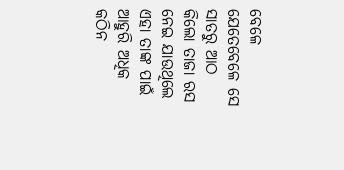ବେଳେ ଯେତେବେଳେ ସେ ସାତରୁ ଆଠ କିଲୋ ତାଜା ରସ ନେଇ ଯାଉଥିଲେ ଏହା ତାଙ୍କ ପାଇଁ ଆହୁରି ଅଧିକ କଠିନ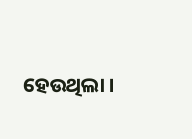ହେଉଥିଲା ।